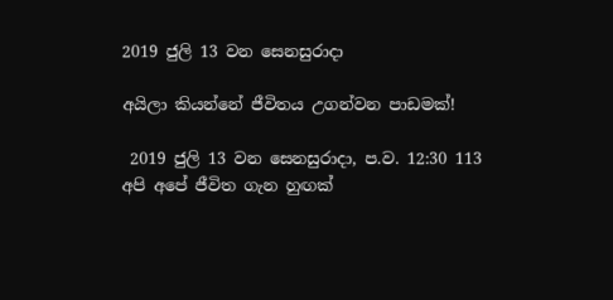2019 ජුලි 13 වන සෙනසුරාදා

අයිලා කියන්නේ ජීවිතය උගන්වන පාඩමක්!

 2019 ජුලි 13 වන සෙනසුරාදා, ප.ව. 12:30 113
අපි අපේ ජීවිත ගැන හුඟක්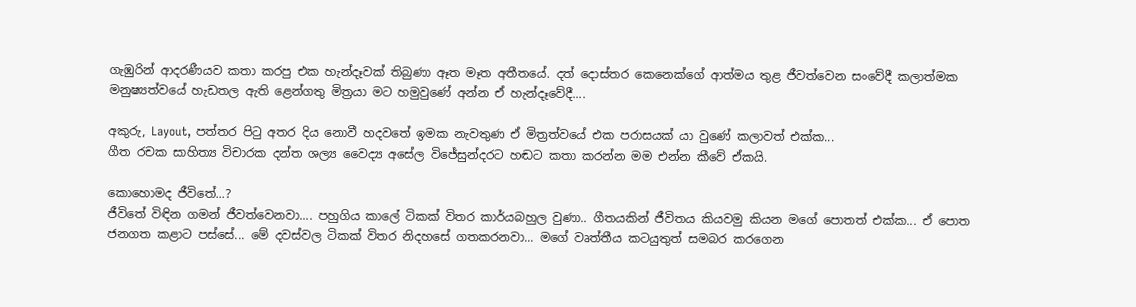ගැඹුරින් ආදරණීයව කතා කරපු එක හැන්දෑවක් තිබුණා ඈත මෑත අතීතයේ. දත් දොස්තර කෙනෙක්ගේ ආත්මය තුළ ජීවත්වෙන සංවේදී කලාත්මක මනුෂ්‍යත්වයේ හැඩතල ඇති ළෙන්ගතු මිත්‍රයා මට හමුවුණේ අන්න ඒ හැන්දෑවේදී....

අකුරු, Layout, පත්තර පිටු අතර දිය නොවී හදවතේ ඉමක නැවතුණ ඒ මිත්‍රත්වයේ එක පරාසයක් යා වුණේ කලාවත් එක්ක...
ගීත රචක සාහිත්‍ය විචාරක දන්ත ශල්‍ය වෛද්‍ය අසේල විජේසුන්දරට හඬට කතා කරන්න මම එන්න කීවේ ඒකයි.

කොහොමද ජීවිතේ...?
ජීවිතේ විඳින ගමන් ජීවත්වෙනවා.... පහුගිය කාලේ ටිකක් විතර කාර්යබහුල වුණා.. ගීතයකින් ජීවිතය කියවමු කියන මගේ පොතත් එක්ක... ඒ පොත ජනගත කළාට පස්සේ... මේ දවස්වල ටිකක් විතර නිදහසේ ගතකරනවා... මගේ වෘත්තීය කටයුතුත් සමබර කරගෙන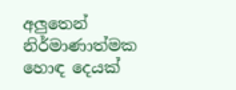අලුතෙන් නිර්මාණාත්මක හොඳ දෙයක්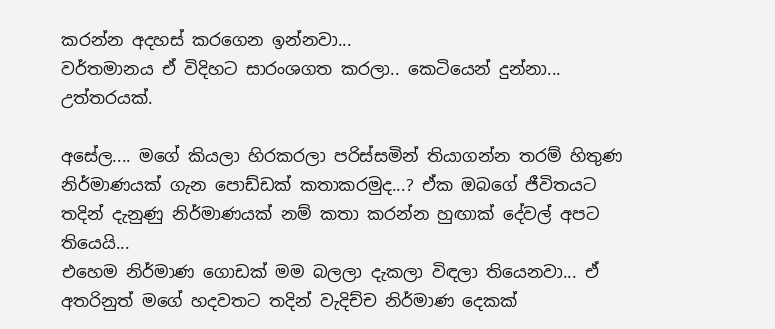කරන්න අදහස් කරගෙන ඉන්නවා...
වර්තමානය ඒ විදිහට සාරංශගත කරලා.. කෙටියෙන් දුන්නා... උත්තරයක්.

අසේල.... මගේ කියලා හිරකරලා පරිස්සමින් තියාගන්න තරම් හිතුණ නිර්මාණයක් ගැන පොඩ්ඩක් කතාකරමුද...? ඒක ඔබගේ ජීවිතයට තදින් දැනුණු නිර්මාණයක් නම් කතා කරන්න හුඟාක් දේවල් අපට තියෙයි...
එහෙම නිර්මාණ ගොඩක් මම බලලා දැකලා විඳලා තියෙනවා... ඒ අතරිනුත් මගේ හදවතට තදින් වැදිච්ච නිර්මාණ දෙකක්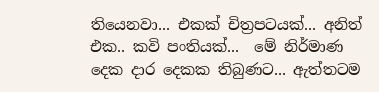තියෙනවා... එකක් චිත්‍රපටයක්... අනිත් එක.. කවි පංතියක්...  මේ නිර්මාණ දෙක දාර දෙකක තිබුණට... ඇත්තටම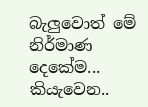බැලුවොත් මේ නිර්මාණ දෙකේම... කියැවෙන..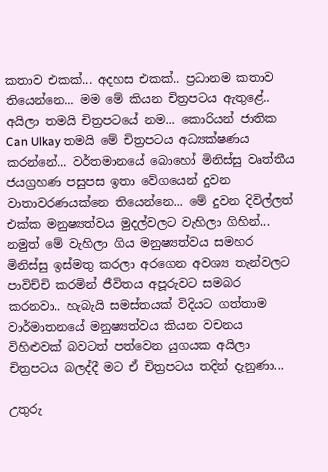කතාව එකක්... අදහස එකක්.. ප්‍රධානම කතාව තියෙන්නෙ... මම මේ කියන චිත්‍රපටය ඇතුළේ..  අයිලා තමයි චිත්‍රපටයේ නම... කොරියන් ජාතික Can Ulkay තමයි මේ චිත්‍රපටය අධ්‍යක්ෂණය කරන්නේ... වර්තමානයේ බොහෝ මිනිස්සු වෘත්තීය ජයග්‍රහණ පසුපස ඉතා වේගයෙන් දුවන වාතාවරණයක්නෙ තියෙන්නෙ... මේ දුවන දිවිල්ලත් එක්ක මනුෂ්‍යත්වය මුදල්වලට වැහිලා ගිහින්... නමුත් මේ වැහිලා ගිය මනුෂ්‍යත්වය සමහර මිනිස්සු ඉස්මතු කරලා අරගෙන අවශ්‍ය තැන්වලට පාවිච්චි කරමින් ජීවිතය අපූරුවට සමබර කරනවා.. හැබැයි සමස්තයක් විදියට ගත්තාම වාර්මාතනයේ මනුෂ්‍යත්වය කියන වචනය විහිළුවක් බවටත් පත්වෙන යුගයක අයිලා චිත්‍රපටය බලද්දී මට ඒ චිත්‍රපටය තදින් දැනුණා...

උතුරු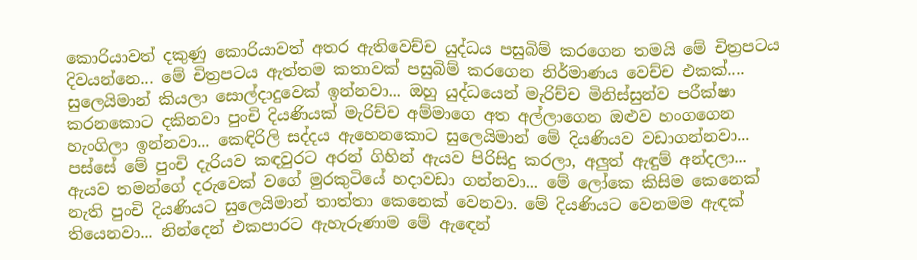කොරියාවත් දකුණු කොරියාවත් අතර ඇතිවෙච්ච යුද්ධය පසුබිම් කරගෙන තමයි මේ චිත්‍රපටය දිවයන්නෙ... මේ චිත්‍රපටය ඇත්තම කතාවක් පසුබිම් කරගෙන නිර්මාණය වෙච්ච එකක්.... සුලෙයිමාන් කියලා සොල්දාදුවෙක් ඉන්නවා... ඔහු යුද්ධයෙන් මැරිච්ච මිනිස්සුන්ව පරීක්ෂා කරනකොට දකිනවා පුංචි දියණියක් මැරිච්ච අම්මාගෙ අත අල්ලාගෙන ඔළුව හංගගෙන හැංගිලා ඉන්නවා... කෙඳිරිලි සද්දය ඇහෙනකොට සුලෙයිමාන් මේ දියණියව වඩාගන්නවා... පස්සේ මේ පුංචි දැරියව කඳවුරට අරන් ගිහින් ඇයව පිරිසිදු කරලා, අලුත් ඇඳුම් අන්දලා... ඇයව තමන්ගේ දරුවෙක් වගේ මුරකුටියේ හදාවඩා ගන්නවා... මේ ලෝකෙ කිසිම කෙනෙක් නැති පුංචි දියණියට සුලෙයිමාන් තාත්තා කෙනෙක් වෙනවා. මේ දියණියට වෙනමම ඇඳක් තියෙනවා... නින්දෙන් එකපාරට ඇහැරුණාම මේ ඇඳෙන්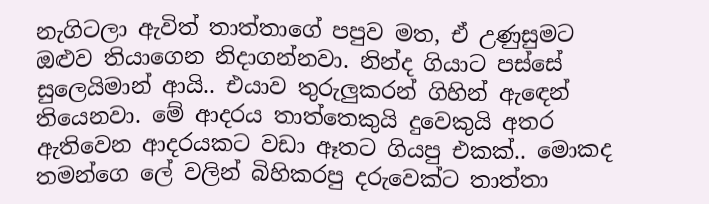නැගිටලා ඇවිත් තාත්තාගේ පපුව මත, ඒ උණුසුමට ඔළුව තියාගෙන නිදාගන්නවා. නින්ද ගියාට පස්සේ සුලෙයිමාන් ආයි.. එයාව තුරුලුකරන් ගිහින් ඇඳෙන් තියෙනවා. මේ ආදරය තාත්තෙකුයි දුවෙකුයි අතර ඇතිවෙන ආදරයකට වඩා ඈතට ගියපු එකක්.. මොකද තමන්ගෙ ‍ලේ වලින් බිහිකරපු දරුවෙක්ට තාත්තා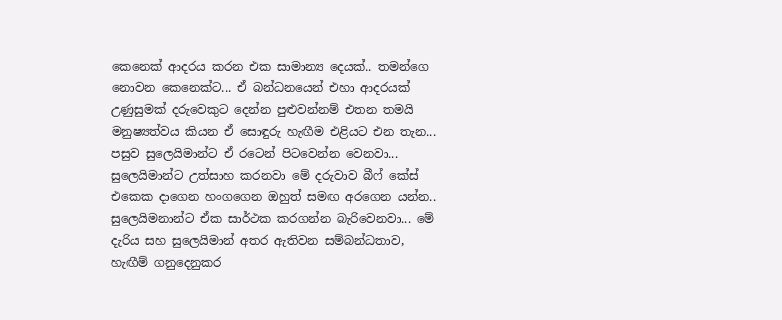කෙනෙක් ආදරය කරන එක සාමාන්‍ය දෙයක්.. තමන්ගෙ නොවන කෙනෙක්ට... ඒ බන්ධනයෙන් එහා ආදරයක් උණුසුමක් දරුවෙකුට දෙන්න පුළුවන්නම් එතන තමයි මනුෂ්‍යත්වය කියන ඒ සොඳුරු හැඟීම එළියට එන තැන... පසුව සුලෙයිමාන්ට ඒ රටෙන් පිටවෙන්න වෙනවා... සුලෙයිමාන්ට උත්සාහ කරනවා මේ දරුවාව බීෆ් කේස් එකෙක දාගෙන හංගගෙන ඔහුත් සමඟ අරගෙන යන්න.. සුලෙයිමනාන්ට ඒක සාර්ථක කරගන්න බැරිවෙනවා... මේ දැරිය සහ සුලෙයිමාන් අතර ඇතිවන සම්බන්ධතාව, හැඟීම් ගනුදෙනුකර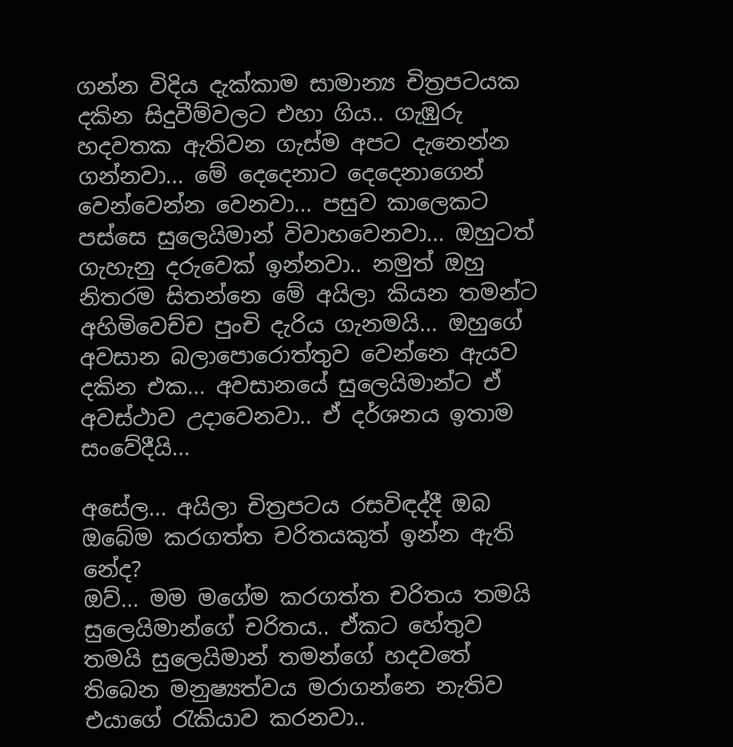ගන්න විදිය දැක්කාම සාමාන්‍ය චිත්‍රපටයක දකින සිදුවීම්වලට එහා ගිය.. ගැඹුරු හදවතක ඇතිවන ගැස්ම අපට දැනෙන්න ගන්නවා... මේ දෙදෙනාට දෙදෙනාගෙන් වෙන්වෙන්න වෙනවා... පසුව කාලෙකට පස්සෙ සුලෙයිමාන් විවාහවෙනවා... ඔහුටත් ගැහැනු දරුවෙක් ඉන්නවා.. නමුත් ඔහු නිතරම සිතන්නෙ මේ අයිලා කියන තමන්ට අහිමිවෙච්ච පුංචි දැරිය ගැනමයි... ඔහුගේ අවසාන බලාපොරොත්තුව වෙන්නෙ ඇයව දකින එක... අවසානයේ සුලෙයිමාන්ට ඒ අවස්ථාව උදාවෙනවා.. ඒ දර්ශනය ඉතාම සංවේදීයි...

අසේල... අයිලා චිත්‍රපටය රසවිඳද්දී ඔබ ඔබේම කරගත්ත චරිතයකුත් ඉන්න ඇති නේද?
ඔව්... මම මගේම කරගත්ත චරිතය තමයි සුලෙයිමාන්ගේ චරිතය.. ඒකට හේතුව තමයි සුලෙයිමාන් තමන්ගේ හදවතේ තිබෙන මනුෂ්‍යත්වය මරාගන්නෙ නැතිව එයාගේ රැකියාව කරනවා..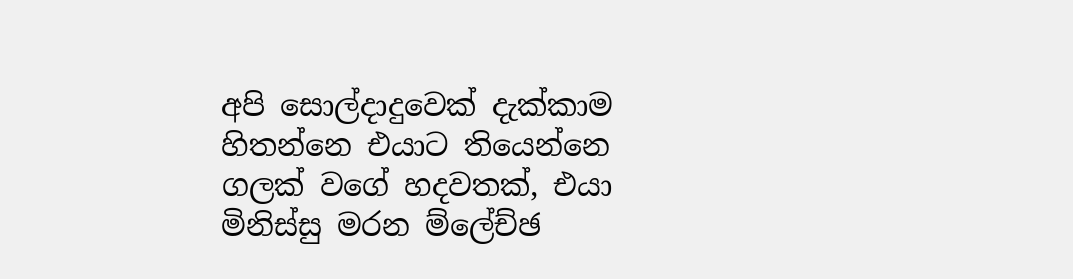අපි සොල්දාදුවෙක් දැක්කාම හිතන්නෙ එයාට තියෙන්නෙ ගලක් වගේ හදවතක්, එයා මිනිස්සු මරන ම්ලේච්ඡ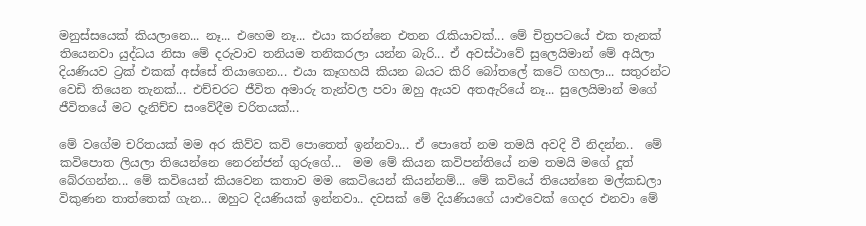මනුස්සයෙක් කියලානෙ... නෑ... එහෙම නෑ... එයා කරන්නෙ එතන රැකියාවක්... මේ චිත්‍රපටයේ එක තැනක් තියෙනවා යුද්ධය නිසා මේ දරුවාව තනියම තනිකරලා යන්න බැරි... ඒ අවස්ථාවේ සුලෙයිමාන් මේ අයිලා දියණියව ට්‍රක් එකක් අස්සේ තියාගෙන... එයා කෑගහයි කියන බයට කිරි බෝතලේ කටේ ගහලා... සතුරන්ට වෙඩි තියෙන තැනක්... එච්චරට ජීවිත අමාරු තැන්වල පවා ඔහු ඇයව අතඇරියේ නෑ... සුලෙයිමාන් මගේ ජීවිතයේ මට දැනිච්ච සංවේදීම චරිතයක්...

මේ වගේම චරිතයක් මම අර කිව්ව කවි පොතෙත් ඉන්නවා... ඒ පොතේ නම තමයි අවදි වී නිදන්න..  මේ කවිපොත ලියලා තියෙන්නෙ නෙරන්ජන් ගුරුගේ...  මම මේ කියන කවිපන්තියේ නම තමයි මගේ දූත් බේරගන්න... මේ කවියෙන් කියවෙන කතාව මම කෙටියෙන් කියන්නම්... මේ කවියේ තියෙන්නෙ මල්කඩලා විකුණන තාත්තෙක් ගැන... ඔහුට දියණියක් ඉන්නවා.. දවසක් මේ දියණියගේ යාළුවෙක් ගෙදර එනවා මේ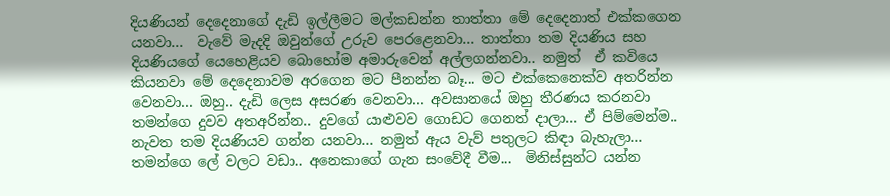දියණියන් දෙදෙනාගේ දැඩි ඉල්ලීමට මල්කඩන්න තාත්තා මේ දෙදෙනාත් එක්කගෙන යනවා...  වැවේ මැදදි ඔවුන්ගේ උරුව පෙරළෙනවා... තාත්තා තම දියණිය සහ දියණියගේ යෙහෙළියව බොහෝම අමාරුවෙන් අල්ලගන්නවා.. නමුත්  ඒ කවියෙ කියනවා මේ දෙදෙනාවම අරගෙන මට පීනන්න බෑ... මට එක්කෙනෙක්ව අතරින්න වෙනවා... ඔහු.. දැඩි ලෙස අසරණ වෙනවා... අවසානයේ ඔහු තීරණය කරනවා තමන්ගෙ දුවව අතඅරින්න.. දුවගේ යාළුවව ගොඩට ගෙනත් දාලා... ඒ පිම්මෙන්ම.. නැවත තම දියණියව ගන්න යනවා... නමුත් ඇය වැව් පතුලට කිඳා බැහැලා... තමන්ගෙ ලේ වලට වඩා.. අනෙකාගේ ගැන සංවේදී වීම...  මිනිස්සුන්ට යන්න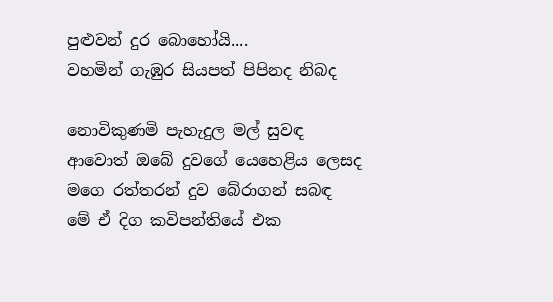පුළුවන් දුර බොහෝයි....
වහමින් ගැඹුර සියපත් පිපිනද නිබද

නොවිකුණමි පැහැදුල මල් සුවඳ
ආවොත් ඔබේ දුවගේ යෙහෙළිය ලෙසද
මගෙ රත්තරන් දුව බේරාගන් සබඳ
මේ ඒ දිග කවිපන්තියේ එක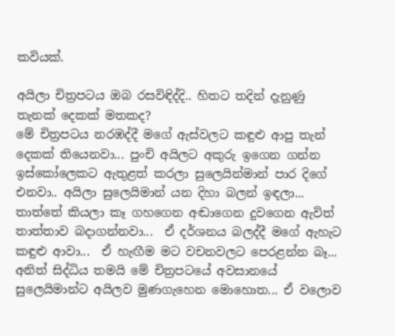කවියක්.

අයිලා චිත්‍රපටය ඔබ රසවිඳිද්දි.. හිතට තදින් දැනුණු තැනක් දෙකක් මතකද?
මේ චිත්‍රපටය නරඹද්දී මගේ ඇස්වලට කඳුළු ආපු තැන් දෙකක් තියෙනවා... පුංචි අයිලට අකුරු ඉගෙන ගන්න ඉස්කෝලෙකට ඇතුළත් කරලා සුලෙයින්මාන් පාර දිගේ එනවා.. අයිලා සුලෙයිමාන් යන දිහා බලන් ඉඳලා... තාත්තේ කියලා කෑ ගහගෙන අඬාගෙන දුවගෙන ඇවිත් තාත්තාව බදාගන්නවා...  ඒ දර්ශනය බලද්දී මගේ ඇහැට කඳුළු ආවා...  ඒ හැඟීම මට වචනවලට පෙරළන්න බෑ... අනිත් සිද්ධිය තමයි මේ චිත්‍රපටයේ අවසානයේ සුලෙයිමාන්ට අයිලව මුණගැහෙන මොහොත... ඒ වලොව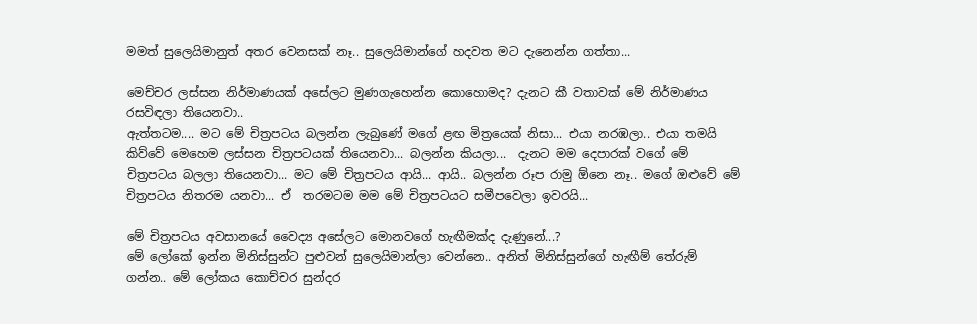මමත් සුලෙයිමානුත් අතර වෙනසක් නෑ.. සුලෙයිමාන්ගේ හදවත මට දැනෙන්න ගත්තා...

මෙච්චර ලස්සන නිර්මාණයක් අසේලට මුණගැහෙන්න කොහොමද? දැනට කී වතාවක් මේ නිර්මාණය රසවිඳලා තියෙනවා..
ඇත්තටම.... මට මේ චිත්‍රපටය බලන්න ලැබුණේ මගේ ළඟ මිත්‍රයෙක් නිසා... එයා නරඹලා.. එයා තමයි කිව්වේ මෙහෙම ලස්සන චිත්‍රපටයක් තියෙනවා... බලන්න කියලා...  දැනට මම දෙපාරක් වගේ මේ චිත්‍රපටය බලලා තියෙනවා... මට මේ චිත්‍රපටය ආයි... ආයි.. බලන්න රූප රාමු ඕනෙ නෑ.. මගේ ඔළුවේ මේ චිත්‍රපටය නිතරම යනවා... ඒ  තරමටම මම මේ චිත්‍රපටයට සමීපවෙලා ඉවරයි...

මේ චිත්‍රපටය අවසානයේ වෛද්‍ය අසේලට මොනවගේ හැඟීමක්ද දැණුනේ...?
මේ ලෝකේ ඉන්න මිනිස්සුන්ට පුළුවන් සුලෙයිමාන්ලා වෙන්නෙ.. අනිත් මිනිස්සුන්ගේ හැඟීම් තේරුම් ගන්න.. මේ ලෝකය කොච්චර සුන්දර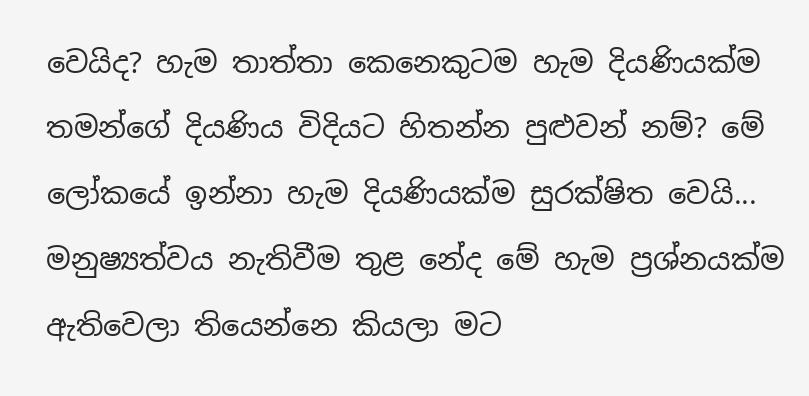වෙයිද? හැම තාත්තා කෙනෙකුටම හැම දියණියක්ම තමන්ගේ දියණිය විදියට හිතන්න පුළුවන් නම්? මේ ලෝකයේ ඉන්නා හැම දියණියක්ම සුරක්ෂිත වෙයි... මනුෂ්‍යත්වය නැතිවීම තුළ නේද මේ හැම ප්‍රශ්නයක්ම ඇතිවෙලා තියෙන්නෙ කියලා මට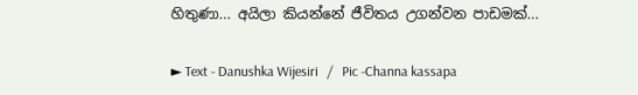හිතුණා... අයිලා කියන්නේ ජීවිතය උගන්වන පාඩමක්...

► Text - Danushka Wijesiri   /   Pic -Channa kassapa